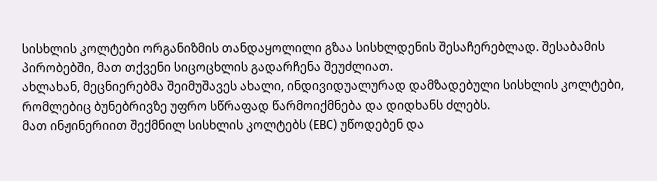სისხლის კოლტები ორგანიზმის თანდაყოლილი გზაა სისხლდენის შესაჩერებლად. შესაბამის პირობებში, მათ თქვენი სიცოცხლის გადარჩენა შეუძლიათ.
ახლახან, მეცნიერებმა შეიმუშავეს ახალი, ინდივიდუალურად დამზადებული სისხლის კოლტები, რომლებიც ბუნებრივზე უფრო სწრაფად წარმოიქმნება და დიდხანს ძლებს.
მათ ინჟინერიით შექმნილ სისხლის კოლტებს (EBC) უწოდებენ და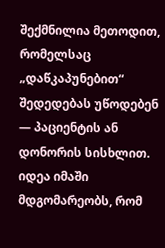შექმნილია მეთოდით, რომელსაც „დაწკაპუნებით“ შედედებას უწოდებენ — პაციენტის ან დონორის სისხლით.
იდეა იმაში მდგომარეობს, რომ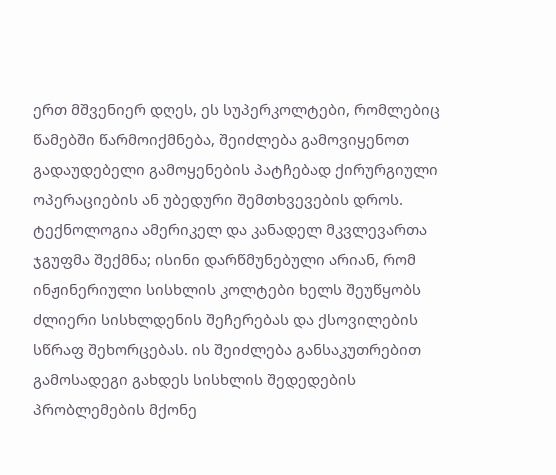ერთ მშვენიერ დღეს, ეს სუპერკოლტები, რომლებიც წამებში წარმოიქმნება, შეიძლება გამოვიყენოთ გადაუდებელი გამოყენების პატჩებად ქირურგიული ოპერაციების ან უბედური შემთხვევების დროს.
ტექნოლოგია ამერიკელ და კანადელ მკვლევართა ჯგუფმა შექმნა; ისინი დარწმუნებული არიან, რომ ინჟინერიული სისხლის კოლტები ხელს შეუწყობს ძლიერი სისხლდენის შეჩერებას და ქსოვილების სწრაფ შეხორცებას. ის შეიძლება განსაკუთრებით გამოსადეგი გახდეს სისხლის შედედების პრობლემების მქონე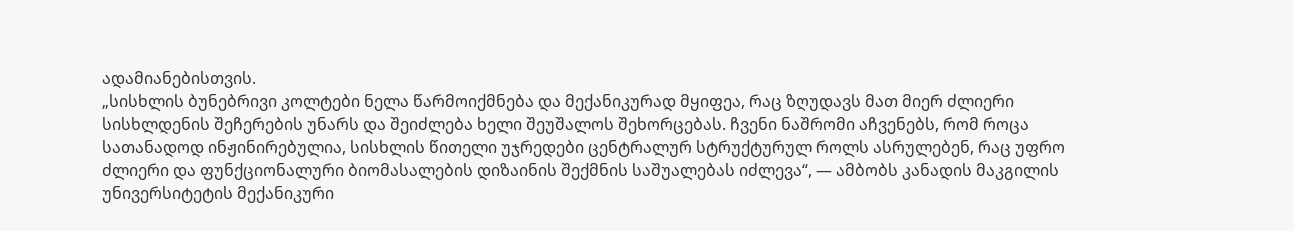ადამიანებისთვის.
„სისხლის ბუნებრივი კოლტები ნელა წარმოიქმნება და მექანიკურად მყიფეა, რაც ზღუდავს მათ მიერ ძლიერი სისხლდენის შეჩერების უნარს და შეიძლება ხელი შეუშალოს შეხორცებას. ჩვენი ნაშრომი აჩვენებს, რომ როცა სათანადოდ ინჟინირებულია, სისხლის წითელი უჯრედები ცენტრალურ სტრუქტურულ როლს ასრულებენ, რაც უფრო ძლიერი და ფუნქციონალური ბიომასალების დიზაინის შექმნის საშუალებას იძლევა“, — ამბობს კანადის მაკგილის უნივერსიტეტის მექანიკური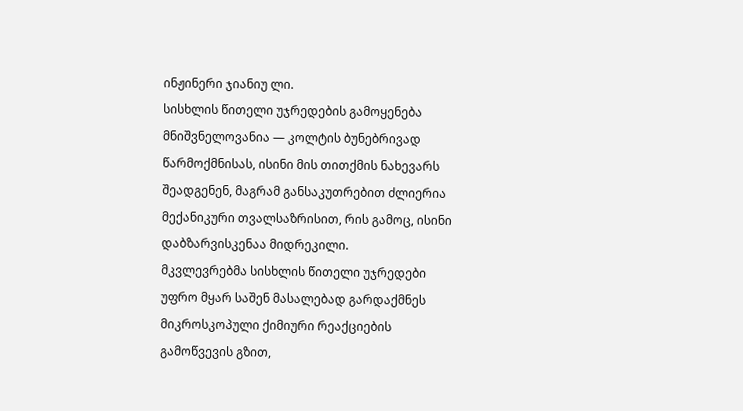ინჟინერი ჯიანიუ ლი.
სისხლის წითელი უჯრედების გამოყენება მნიშვნელოვანია — კოლტის ბუნებრივად წარმოქმნისას, ისინი მის თითქმის ნახევარს შეადგენენ, მაგრამ განსაკუთრებით ძლიერია მექანიკური თვალსაზრისით, რის გამოც, ისინი დაბზარვისკენაა მიდრეკილი.
მკვლევრებმა სისხლის წითელი უჯრედები უფრო მყარ საშენ მასალებად გარდაქმნეს მიკროსკოპული ქიმიური რეაქციების გამოწვევის გზით,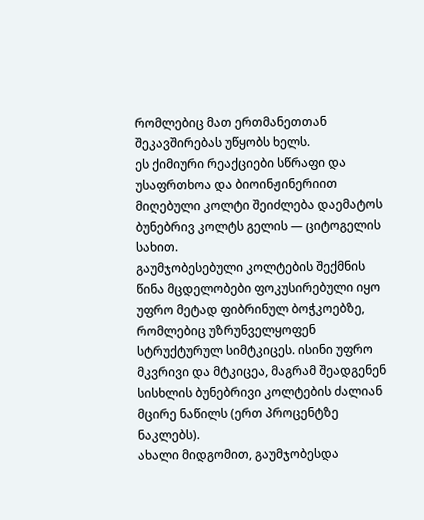რომლებიც მათ ერთმანეთთან შეკავშირებას უწყობს ხელს.
ეს ქიმიური რეაქციები სწრაფი და უსაფრთხოა და ბიოინჟინერიით მიღებული კოლტი შეიძლება დაემატოს ბუნებრივ კოლტს გელის — ციტოგელის სახით.
გაუმჯობესებული კოლტების შექმნის წინა მცდელობები ფოკუსირებული იყო უფრო მეტად ფიბრინულ ბოჭკოებზე, რომლებიც უზრუნველყოფენ სტრუქტურულ სიმტკიცეს. ისინი უფრო მკვრივი და მტკიცეა, მაგრამ შეადგენენ სისხლის ბუნებრივი კოლტების ძალიან მცირე ნაწილს (ერთ პროცენტზე ნაკლებს).
ახალი მიდგომით, გაუმჯობესდა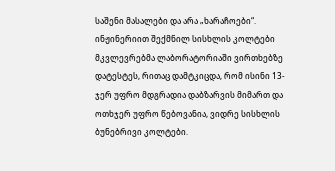საშენი მასალები და არა „ხარაჩოები“.
ინჟინერიით შექმნილ სისხლის კოლტები მკვლევრებმა ლაბორატორიაში ვირთხებზე დატესტეს, რითაც დამტკიცდა, რომ ისინი 13-ჯერ უფრო მდგრადია დაბზარვის მიმართ და ოთხჯერ უფრო წებოვანია, ვიდრე სისხლის ბუნებრივი კოლტები.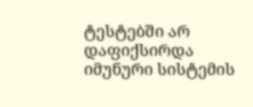ტესტებში არ დაფიქსირდა იმუნური სისტემის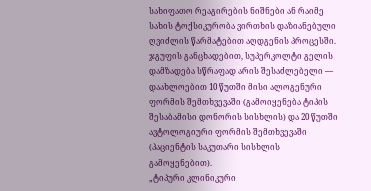სახიფათო რეაგირების ნიშნები ან რაიმე სახის ტოქსიკურობა ვირთხის დაზიანებული ღვიძლის წარმატებით აღდგენის პროცესში.
ჯგუფის განცხადებით, სუპერკოლტი გელის დამზადება სწრაფად არის შესაძლებელი — დაახლოებით 10 წუთში მისი ალოგენური ფორმის შემთხვევაში (გამოიყენება ტიპის შესაბამისი დონორის სისხლის) და 20 წუთში ავტოლოგიური ფორმის შემთხვევაში (პაციენტის საკუთარი სისხლის გამოყენებით).
„ტიპური კლინიკური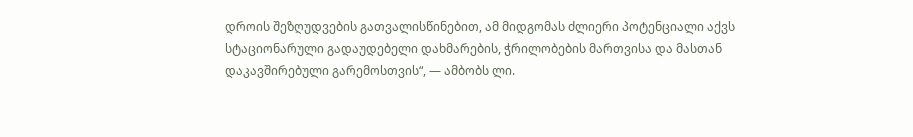დროის შეზღუდვების გათვალისწინებით, ამ მიდგომას ძლიერი პოტენციალი აქვს სტაციონარული გადაუდებელი დახმარების, ჭრილობების მართვისა და მასთან დაკავშირებული გარემოსთვის“, — ამბობს ლი.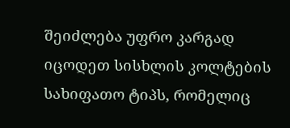შეიძლება უფრო კარგად იცოდეთ სისხლის კოლტების სახიფათო ტიპს, რომელიც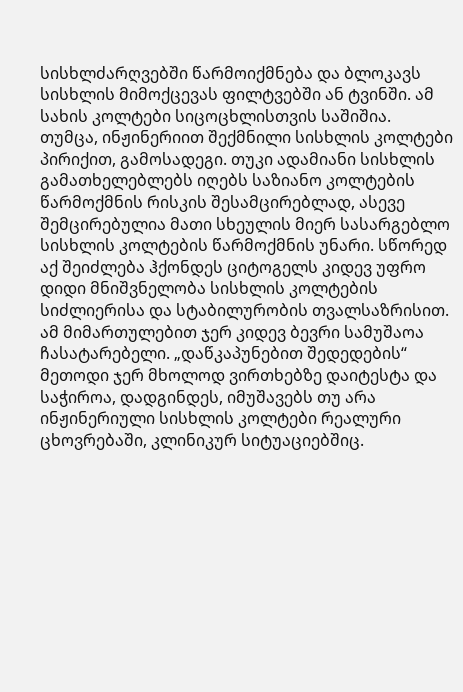სისხლძარღვებში წარმოიქმნება და ბლოკავს სისხლის მიმოქცევას ფილტვებში ან ტვინში. ამ სახის კოლტები სიცოცხლისთვის საშიშია.
თუმცა, ინჟინერიით შექმნილი სისხლის კოლტები პირიქით, გამოსადეგი. თუკი ადამიანი სისხლის გამათხელებლებს იღებს საზიანო კოლტების წარმოქმნის რისკის შესამცირებლად, ასევე შემცირებულია მათი სხეულის მიერ სასარგებლო სისხლის კოლტების წარმოქმნის უნარი. სწორედ აქ შეიძლება ჰქონდეს ციტოგელს კიდევ უფრო დიდი მნიშვნელობა სისხლის კოლტების სიძლიერისა და სტაბილურობის თვალსაზრისით.
ამ მიმართულებით ჯერ კიდევ ბევრი სამუშაოა ჩასატარებელი. „დაწკაპუნებით შედედების“ მეთოდი ჯერ მხოლოდ ვირთხებზე დაიტესტა და საჭიროა, დადგინდეს, იმუშავებს თუ არა ინჟინერიული სისხლის კოლტები რეალური ცხოვრებაში, კლინიკურ სიტუაციებშიც.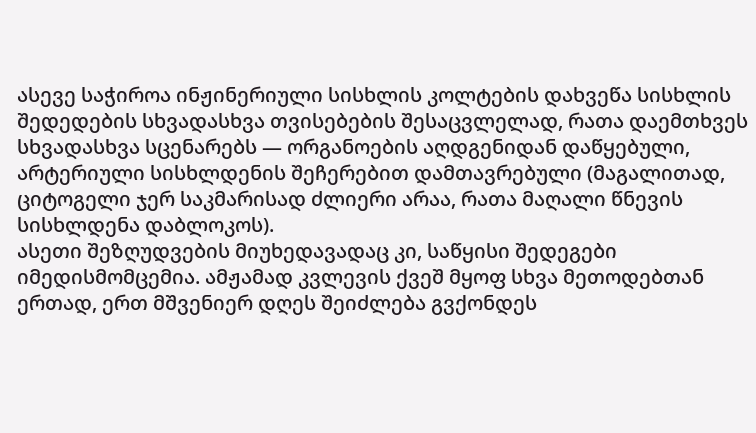ასევე საჭიროა ინჟინერიული სისხლის კოლტების დახვეწა სისხლის შედედების სხვადასხვა თვისებების შესაცვლელად, რათა დაემთხვეს სხვადასხვა სცენარებს — ორგანოების აღდგენიდან დაწყებული, არტერიული სისხლდენის შეჩერებით დამთავრებული (მაგალითად, ციტოგელი ჯერ საკმარისად ძლიერი არაა, რათა მაღალი წნევის სისხლდენა დაბლოკოს).
ასეთი შეზღუდვების მიუხედავადაც კი, საწყისი შედეგები იმედისმომცემია. ამჟამად კვლევის ქვეშ მყოფ სხვა მეთოდებთან ერთად, ერთ მშვენიერ დღეს შეიძლება გვქონდეს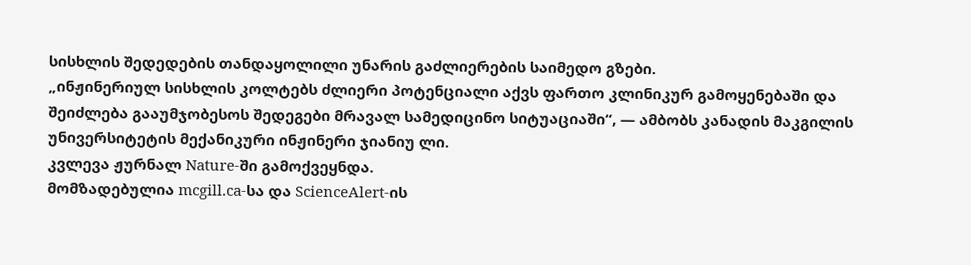სისხლის შედედების თანდაყოლილი უნარის გაძლიერების საიმედო გზები.
„ინჟინერიულ სისხლის კოლტებს ძლიერი პოტენციალი აქვს ფართო კლინიკურ გამოყენებაში და შეიძლება გააუმჯობესოს შედეგები მრავალ სამედიცინო სიტუაციაში“, — ამბობს კანადის მაკგილის უნივერსიტეტის მექანიკური ინჟინერი ჯიანიუ ლი.
კვლევა ჟურნალ Nature-ში გამოქვეყნდა.
მომზადებულია mcgill.ca-სა და ScienceAlert-ის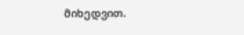მიხედვით.